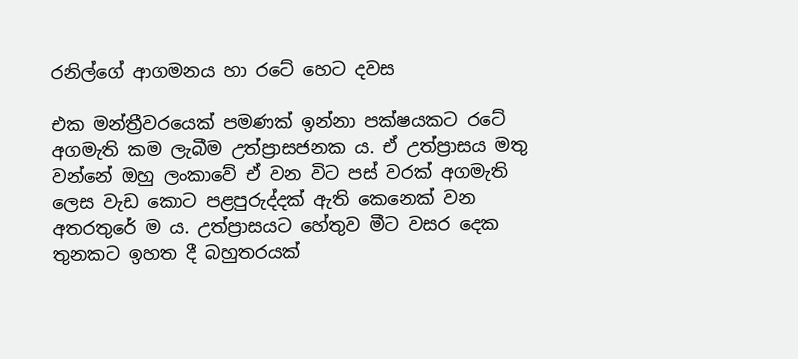රනිල්ගේ ආගමනය හා රටේ හෙට දවස

එක මන්ත්‍රීවරයෙක් පමණක් ඉන්නා පක්ෂයකට රටේ අගමැති කම ලැබීම උත්ප්‍රාසජනක ය. ඒ උත්ප්‍රාසය මතු වන්නේ ඔහු ලංකාවේ ඒ වන විට පස් වරක් අගමැති ලෙස වැඩ කොට පළපුරුද්දක් ඇති කෙනෙක් වන අතරතුරේ ම ය. උත්ප්‍රාසයට හේතුව මීට වසර දෙක තුනකට ඉහත දී බහුතරයක්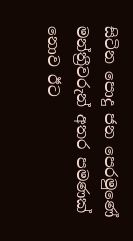සිටින පොදු ජන පෙරමුණේ මන්ත්‍රීවරුන් අතර පමණක් නොව ඊට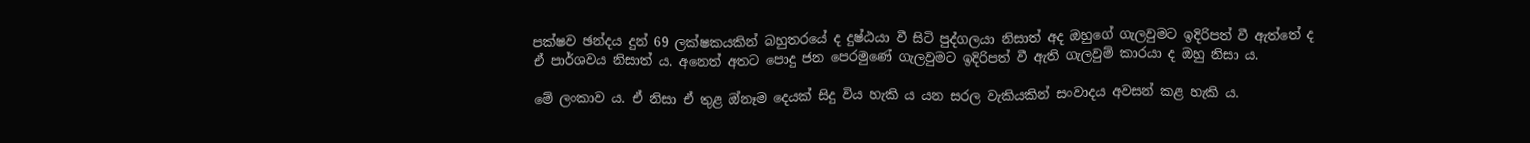පක්ෂව ඡන්දය දුන් 69 ලක්ෂකයකින් බහුතරයේ ද දුෂ්ඨයා වී සිටි පුද්ගලයා නිසාත් අද ඔහුගේ ගැලවුමට ඉදිරිපත් වී ඇත්තේ ද ඒ පාර්ශවය නිසාත් ය. අනෙත් අතට පොදු ජන පෙරමුණේ ගැලවුමට ඉදිරිපත් වී ඇති ගැලවුම් කාරයා ද ඔහු නිසා ය.

මේ ලංකාව ය. ඒ නිසා ඒ තුළ ඔ්නෑම දෙයක් සිදු විය හැකි ය යන සරල වැකියකින් සංවාදය අවසන් කළ හැකි ය.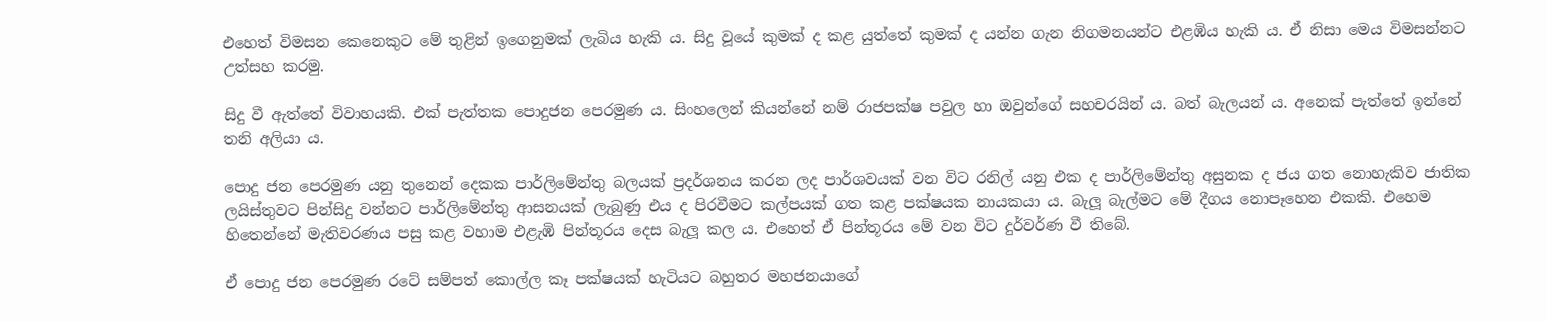එහෙත් විමසන කෙනෙකුට මේ තුළින් ඉගෙනුමක් ලැබිය හැකි ය. සිදු වූයේ කුමක් ද කළ යුත්තේ කුමක් ද යන්න ගැන නිගමනයන්ට එළඹිය හැකි ය. ඒ නිසා මෙය විමසන්නට උත්සහ කරමු.

සිදු වී ඇත්තේ විවාහයකි. එක් පැත්තක පොදුජන පෙරමුණ ය. සිංහලෙන් කියන්නේ නම් රාජපක්ෂ පවුල හා ඔවුන්ගේ සහචරයින් ය. බත් බැලයන් ය. අනෙක් පැත්තේ ඉන්නේ තනි අලියා ය.

පොදු ජන පෙරමුණ යනු තුනෙන් දෙකක පාර්ලිමේන්තු බලයක් ප්‍රදර්ශනය කරන ලද පාර්ශවයක් වන විට රනිල් යනු එක ද පාර්ලිමේන්තු අසුනක ද ජය ගත නොහැකිව ජාතික ලයිස්තුවට පින්සිදු වන්නට පාර්ලිමේන්තු ආසනයක් ලැබුණු එය ද පිරවීමට කල්පයක් ගත කළ පක්ෂයක නායකයා ය. බැලූ බැල්මට මේ දීගය නොපෑහෙන එකකි. එහෙම හිතෙන්නේ මැතිවරණය පසු කළ වහාම එළැඹි පින්තූරය දෙස බැලූ කල ය. එහෙත් ඒ පින්තූරය මේ වන විට දුර්වර්ණ වී තිබේ.

ඒ පොදු ජන පෙරමුණ රටේ සම්පත් කොල්ල කෑ පක්ෂයක් හැටියට බහුතර මහජනයාගේ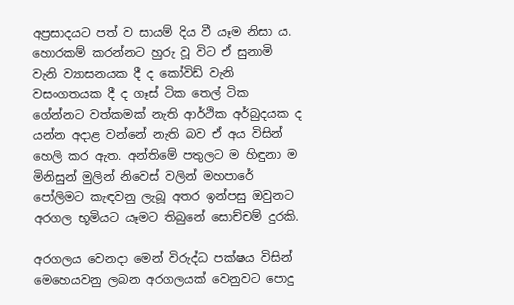අප්‍රසාදයට පත් ව සායම් දිය වී යෑම නිසා ය. හොරකම් කරන්නට හුරු වූ විට ඒ සුනාමි වැනි ව්‍යාසනයක දී ද කෝවිඩ් වැනි වසංගතයක දී ද ගෑස් ටික තෙල් ටික ගේන්නට වත්කමක් නැති ආර්ථික අර්බුදයක ද යන්න අදාළ වන්නේ නැති බව ඒ අය විසින් හෙලි කර ඇත. අන්තිමේ පතුලට ම හිඳුනා ම මිනිසුන් මුලින් නිවෙස් වලින් මහපාරේ පෝලිමට කැඳවනු ලැබූ අතර ඉන්පසු ඔවුනට අරගල භූමියට යෑමට තිබුනේ සොච්චම් දුරකි.

අරගලය වෙනදා මෙන් විරුද්ධ පක්ෂය විසින් මෙහෙයවනු ලබන අරගලයක් වෙනුවට පොදු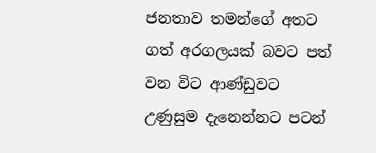ජනතාව තමන්ගේ අතට ගත් අරගලයක් බවට පත් වන විට ආණ්ඩුවට උණුසුම දැනෙන්නට පටන්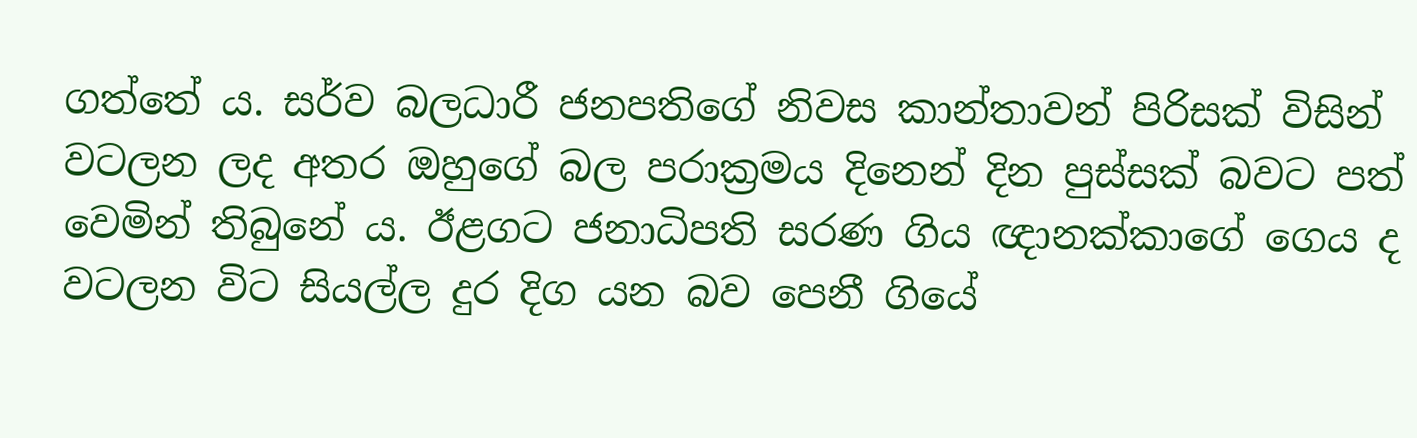ගත්තේ ය. සර්ව බලධාරී ජනපතිගේ නිවස කාන්තාවන් පිරිසක් විසින් වටලන ලද අතර ඔහුගේ බල පරාක්‍රමය දිනෙන් දින පුස්සක් බවට පත් වෙමින් තිබුනේ ය. ඊළගට ජනාධිපති සරණ ගිය ඥානක්කාගේ ගෙය ද වටලන විට සියල්ල දුර දිග යන බව පෙනී ගියේ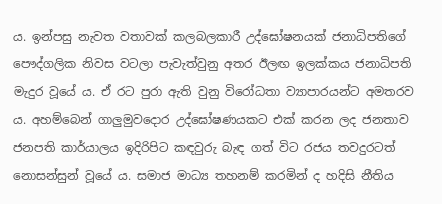ය. ඉන්පසු නැවත වතාවක් කලබලකාරී උද්ඝෝෂනයක් ජනාධිපතිගේ පෞද්ගලික නිවස වටලා පැවැත්වුනු අතර ඊලඟ ඉලක්කය ජනාධිපති මැදුර වූයේ ය. ඒ රට පුරා ඇති වුනු විරෝධතා ව්‍යාපාරයන්ට අමතරව ය. අහම්බෙන් ගාලුමුවදොර උද්ඝෝෂණයකට එක් කරන ලද ජනතාව ජනපති කාර්යාලය ඉදිරිපිට කඳවුරු බැඳ ගත් විට රජය තවදුරටත් නොසන්සුන් වූයේ ය. සමාජ මාධ්‍ය තහනම් කරමින් ද හදිසි නීතිය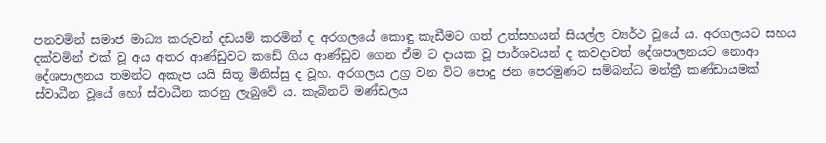පනවමින් සමාජ මාධ්‍ය කරුවන් දඩයම් කරමින් ද අරගලයේ කොඳු කැඩීමට ගත් උත්සහයන් සියල්ල ව්‍යර්ථ වූයේ ය. අරගලයට සහය දක්වමින් එක් වූ අය අතර ආණ්ඩුවට කඩේ ගිය ආණ්ඩුව ගෙන ඒම ට දායක වූ පාර්ශවයන් ද කවදාවත් දේශපාලනයට නොආ දේශපාලනය තමන්ට අකැප යයි සිතූ මිනිස්සු ද වූහ. අරගලය උග්‍ර වන විට පොදු ජන පෙරමුණට සම්බන්ධ මන්ත්‍රී කණ්ඩායමක් ස්වාධීන වූයේ හෝ ස්වාධීන කරනු ලැබුවේ ය. කැබිනට් මණ්ඩලය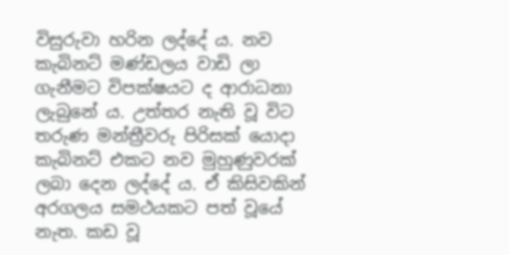විසුරුවා හරින ලද්දේ ය. නව කැබිනට් මණ්ඩලය වාඩි ලා ගැනීමට විපක්ෂයට ද ආරාධනා ලැබුනේ ය. උත්තර නැති වූ විට තරුණ මන්ත්‍රීවරු පිරිසක් යොදා කැබිනට් එකට නව මුහුණුවරක් ලබා දෙන ලද්දේ ය. ඒ කිසිවකින් අරගලය සමථයකට පත් වූයේ නැත. කඩ වූ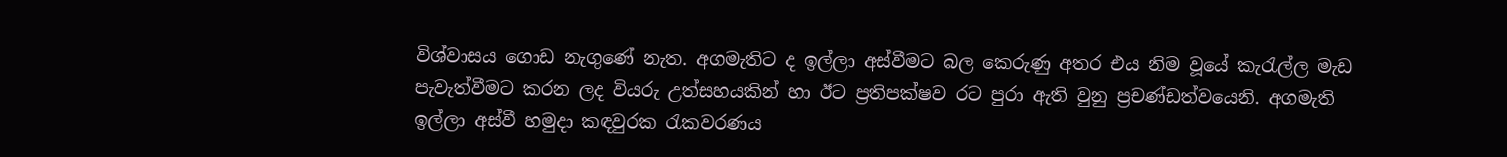විශ්වාසය ගොඩ නැගුණේ නැත. අගමැතිට ද ඉල්ලා අස්වීමට බල කෙරුණු අතර එය නිම වූයේ කැරැල්ල මැඩ පැවැත්වීමට කරන ලද වියරු උත්සහයකින් හා ඊට ප්‍රතිපක්ෂව රට පුරා ඇති වුනු ප්‍රචණ්ඩත්වයෙනි. අගමැති ඉල්ලා අස්වී හමුදා කඳවුරක රැකවරණය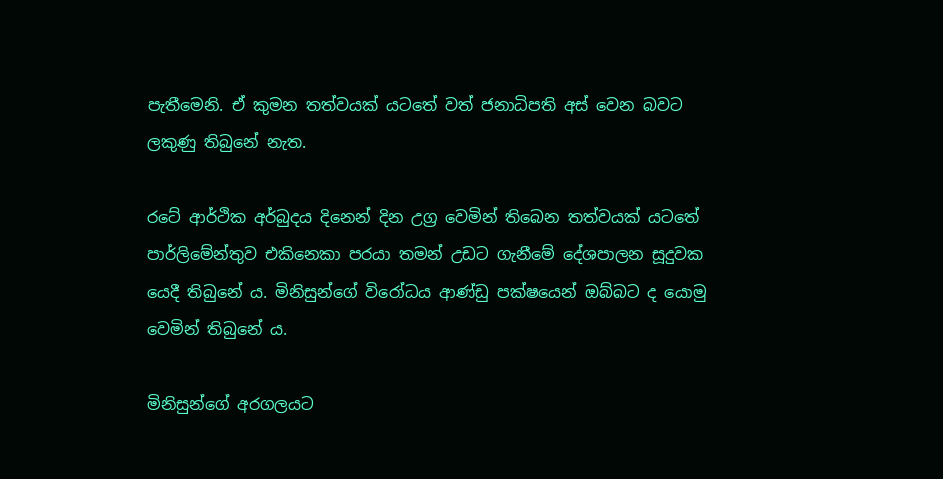පැතීමෙනි. ඒ කුමන තත්වයක් යටතේ වත් ජනාධිපති අස් වෙන බවට ලකුණු තිබුනේ නැත.

රටේ ආර්ථික අර්බුදය දිනෙන් දින උග්‍ර වෙමින් තිබෙන තත්වයක් යටතේ පාර්ලිමේන්තුව එකිනෙකා පරයා තමන් උඩට ගැනීමේ දේශපාලන සූදුවක යෙදී තිබුනේ ය. මිනිසුන්ගේ විරෝධය ආණ්ඩු පක්ෂයෙන් ඔබ්බට ද යොමු වෙමින් තිබුනේ ය.

මිනිසුන්ගේ අරගලයට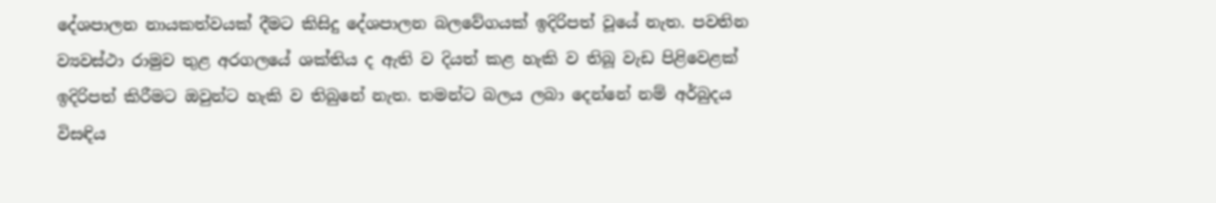දේශපාලන නායකත්වයක් දීමට කිසිදු දේශපාලන බලවේගයක් ඉදිරිපත් වූයේ නැත. පවතින ව්‍යවස්ථා රාමුව තුළ අරගලයේ ශක්තිය ද ඇති ව දියත් කළ හැකි ව තිබූ වැඩ පිළිවෙළක් ඉදිරිපත් කිරීමට ඔවුන්ට හැකි ව තිබුනේ නැත. තමන්ට බලය ලබා දෙන්නේ නම් අර්බුදය විසඳිය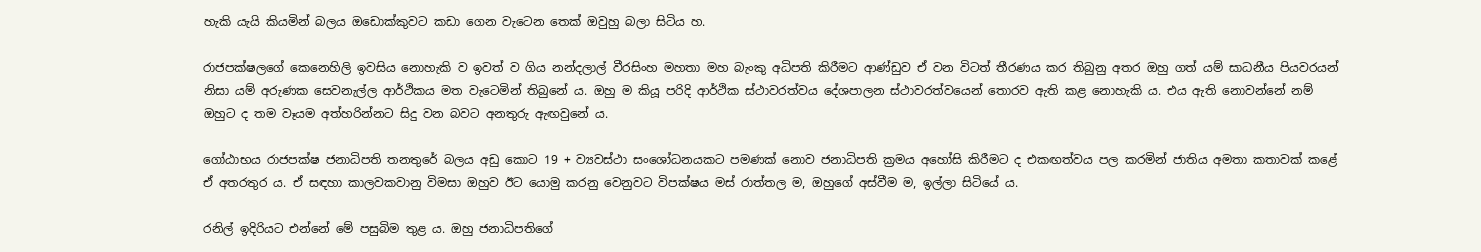හැකි යැයි කියමින් බලය ඔඩොක්කුවට කඩා ගෙන වැටෙන තෙක් ඔවුහු බලා සිටිය හ.

රාජපක්ෂලගේ කෙනෙහිලි ඉවසිය නොහැකි ව ඉවත් ව ගිය නන්දලාල් වීරසිංහ මහතා මහ බැංකු අධිපති කිරීමට ආණ්ඩුව ඒ වන විටත් තීරණය කර තිබුනු අතර ඔහු ගත් යම් සාධනීය පියවරයන් නිසා යම් අරුණක සෙවනැල්ල ආර්ථිකය මත වැටෙමින් තිබුනේ ය. ඔහු ම කියූ පරිදි ආර්ථික ස්ථාවරත්වය දේශපාලන ස්ථාවරත්වයෙන් තොරව ඇති කළ නොහැකි ය. එය ඇති නොවන්නේ නම් ඔහුට ද තම වෑයම අත්හරින්නට සිදු වන බවට අනතුරු ඇඟවුනේ ය.

ගෝඨාභය රාජපක්ෂ ජනාධිපති තනතුරේ බලය අඩු කොට 19 + ව්‍යවස්ථා සංශෝධනයකට පමණක් නොව ජනාධිපති ක්‍රමය අහෝසි කිරීමට ද එකඟත්වය පල කරමින් ජාතිය අමතා කතාවක් කළේ ඒ අතරතුර ය. ඒ සඳහා කාලවකවානු විමසා ඔහුව ඊට යොමු කරනු වෙනුවට විපක්ෂය මස් රාත්තල ම, ඔහුගේ අස්වීම ම, ඉල්ලා සිටියේ ය.

රනිල් ඉදිරියට එන්නේ මේ පසුබිම තුළ ය. ඔහු ජනාධිපතිගේ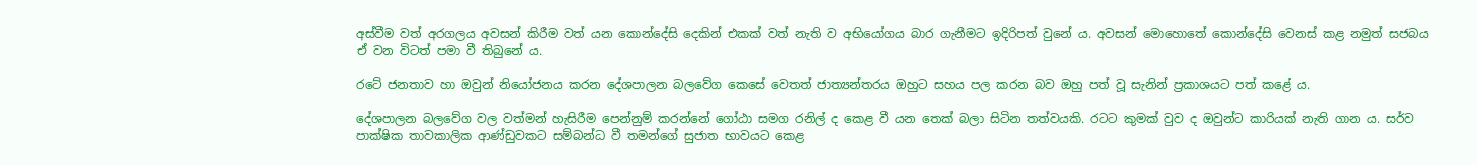අස්වීම වත් අරගලය අවසන් කිරීම වත් යන කොන්දේසි දෙකින් එකක් වත් නැති ව අභියෝගය බාර ගැනීමට ඉදිරිපත් වුනේ ය. අවසන් මොහොතේ කොන්දේසි වෙනස් කළ නමුත් සජබය ඒ වන විටත් පමා වී තිබුනේ ය.

රටේ ජනතාව හා ඔවුන් නියෝජනය කරන දේශපාලන බලවේග කෙසේ වෙතත් ජාත්‍යන්තරය ඔහුට සහය පල කරන බව ඔහු පත් වූ සැනින් ප්‍රකාශයට පත් කළේ ය.

දේශපාලන බලවේග වල වත්මන් හැසිරීම පෙන්නුම් කරන්නේ ගෝඨා සමග රනිල් ද කෙළ වී යන තෙක් බලා සිටින තත්වයකි. රටට කුමක් වුව ද ඔවුන්ට කාරියක් නැති ගාන ය. සර්ව පාක්ෂික තාවකාලික ආණ්ඩුවකට සම්බන්ධ වී තමන්ගේ සුජාත භාවයට කෙළ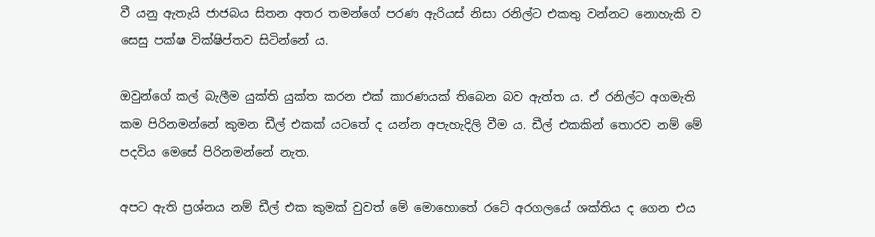වී යනු ඇතැයි ජාජබය සිතන අතර තමන්ගේ පරණ ඇරියස් නිසා රනිල්ට එකතු වන්නට නොහැකි ව සෙසු පක්ෂ වික්ෂිප්තව සිටින්නේ ය.

ඔවුන්ගේ කල් බැලීම යුක්ති යුක්ත කරන එක් කාරණයක් තිබෙන බව ඇත්ත ය. ඒ රනිල්ට අගමැති කම පිරිනමන්නේ කුමන ඩීල් එකක් යටතේ ද යන්න අපැහැදිලි වීම ය. ඩීල් එකකින් තොරව නම් මේ පදවිය මෙසේ පිරිනමන්නේ නැත.

අපට ඇති ප්‍රශ්නය නම් ඩීල් එක කුමක් වුවත් මේ මොහොතේ රටේ අරගලයේ ශක්තිය ද ගෙන එය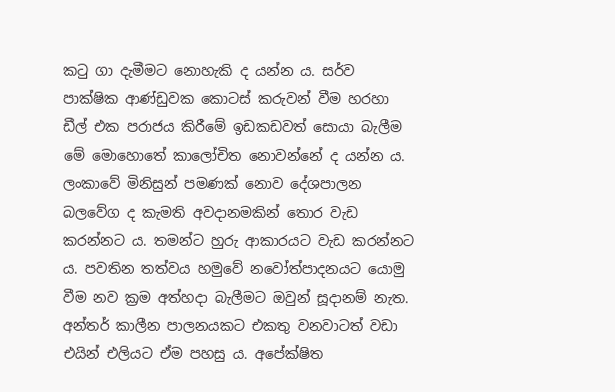කටු ගා දැමීමට නොහැකි ද යන්න ය. සර්ව පාක්ෂික ආණ්ඩුවක කොටස් කරුවන් වීම හරහා ඩීල් එක පරාජය කිරීමේ ඉඩකඩවත් සොයා බැලීම මේ මොහොතේ කාලෝචිත නොවන්නේ ද යන්න ය. ලංකාවේ මිනිසුන් පමණක් නොව දේශපාලන බලවේග ද කැමති අවදානමකින් තොර වැඩ කරන්නට ය. තමන්ට හුරු ආකාරයට වැඩ කරන්නට ය. පවතින තත්වය හමුවේ නවෝත්පාදනයට යොමු වීම නව ක්‍රම අත්හදා බැලීමට ඔවුන් සූදානම් නැත. අන්තර් කාලීන පාලනයකට එකතු වනවාටත් වඩා එයින් එලියට ඒම පහසු ය. අපේක්ෂිත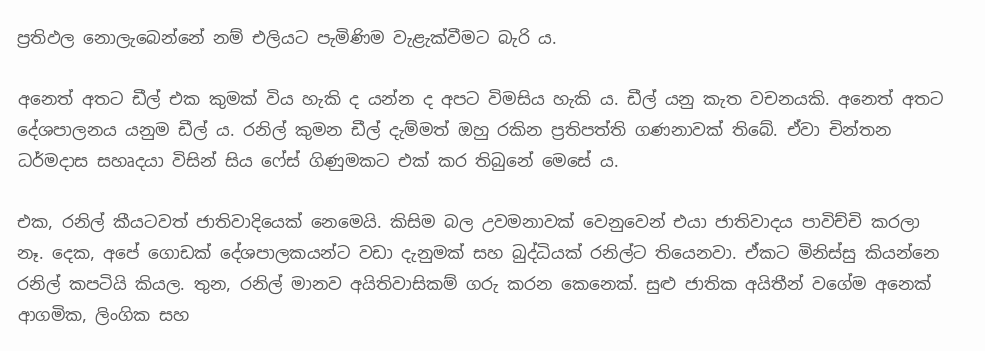ප්‍රතිඵල නොලැබෙන්නේ නම් එලියට පැමිණිම වැළැක්වීමට බැරි ය.

අනෙත් අතට ඩීල් එක කුමක් විය හැකි ද යන්න ද අපට විමසිය හැකි ය. ඩීල් යනු කැත වචනයකි. අනෙත් අතට දේශපාලනය යනුම ඩීල් ය. රනිල් කුමන ඩීල් දැම්මත් ඔහු රකින ප්‍රතිපත්ති ගණනාවක් තිබේ. ඒවා චින්තන ධර්මදාස සහෘදයා විසින් සිය ෆේස් ගිණුමකට එක් කර තිබුනේ මෙසේ ය.

එක, රනිල් කීයටවත් ජාතිවාදියෙක් නෙමෙයි. කිසිම බල උවමනාවක් වෙනුවෙන් එයා ජාතිවාදය පාවිච්චි කරලා නෑ. දෙක, අපේ ගොඩක් දේශපාලකයන්ට වඩා දැනුමක් සහ බුද්ධියක් රනිල්ට තියෙනවා. ඒකට මිනිස්සු කියන්නෙ රනිල් කපටියි කියල. තුන, රනිල් මානව අයිතිවාසිකම් ගරු කරන කෙනෙක්. සුළු ජාතික අයිතීන් වගේම අනෙක් ආගමික, ලිංගික සහ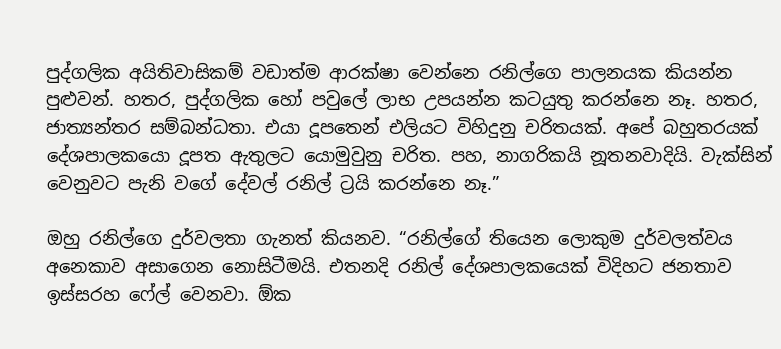පුද්ගලික අයිතිවාසිකම් වඩාත්ම ආරක්ෂා වෙන්නෙ රනිල්ගෙ පාලනයක කියන්න පුළුවන්. හතර, පුද්ගලික හෝ පවුලේ ලාභ උපයන්න කටයුතු කරන්නෙ නෑ. හතර, ජාත්‍යන්තර සම්බන්ධතා. එයා දූපතෙන් එලියට විහිදුනු චරිතයක්. අපේ බහුතරයක් දේශපාලකයො දූපත ඇතුලට යොමුවුනු චරිත. පහ, නාගරිකයි නූතනවාදියි. වැක්සින් වෙනුවට පැනි වගේ දේවල් රනිල් ට්‍රයි කරන්නෙ නෑ.”

ඔහු රනිල්ගෙ දුර්වලතා ගැනත් කියනව. “රනිල්ගේ තියෙන ලොකුම දුර්වලත්වය අනෙකාව අසාගෙන නොසිටීමයි. එතනදි රනිල් දේශපාලකයෙක් විදිහට ජනතාව ඉස්සරහ ෆේල් වෙනවා. ඕක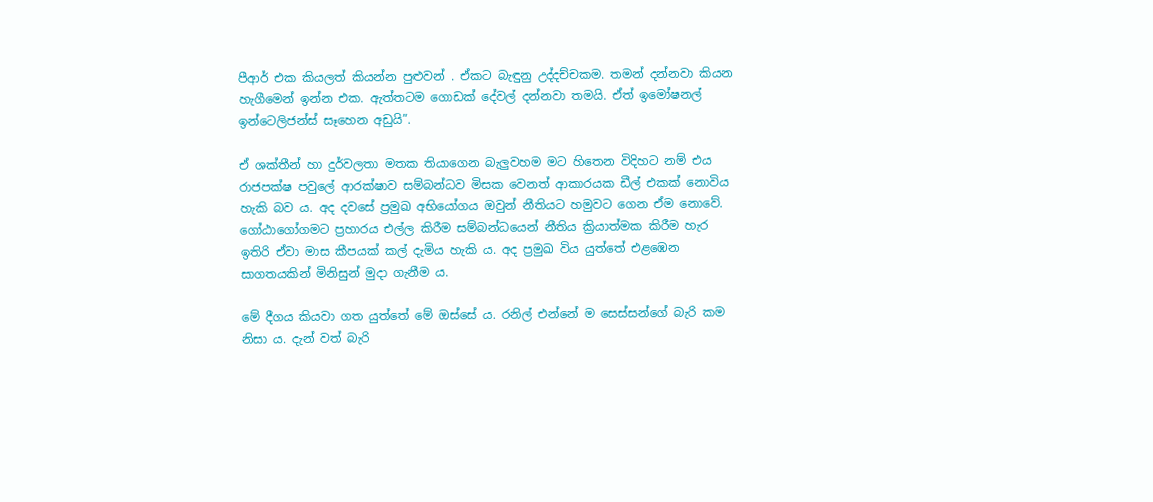පීආර් එක කියලත් කියන්න පුළුවන් . ඒකට බැඳුනු උද්දච්චකම. තමන් දන්නවා කියන හැගීමෙන් ඉන්න එක. ඇත්තටම ගොඩක් දේවල් දන්නවා තමයි. ඒත් ඉමෝෂනල් ඉන්ටෙලිජන්ස් සෑහෙන අඩුයි”.

ඒ ශක්තීන් හා දුර්වලතා මතක තියාගෙන බැලුවහම මට හිතෙන විදිහට නම් එය රාජපක්ෂ පවුලේ ආරක්ෂාව සම්බන්ධව මිසක වෙනත් ආකාරයක ඩීල් එකක් නොවිය හැකි බව ය. අද දවසේ ප්‍රමුඛ අභියෝගය ඔවුන් නීතියට හමුවට ගෙන ඒම නොවේ. ගෝඨාගෝගමට ප්‍රහාරය එල්ල කිරීම සම්බන්ධයෙන් නීතිය ක්‍රියාත්මක කිරීම හැර ඉතිරි ඒවා මාස කීපයක් කල් දැමිය හැකි ය. අද ප්‍රමුඛ විය යුත්තේ එළඹෙන සාගතයකින් මිනිසුන් මුදා ගැනීම ය.

මේ දීගය කියවා ගත යුත්තේ මේ ඔස්සේ ය. රනිල් එන්නේ ම සෙස්සන්ගේ බැරි කම නිසා ය. දැන් වත් බැරි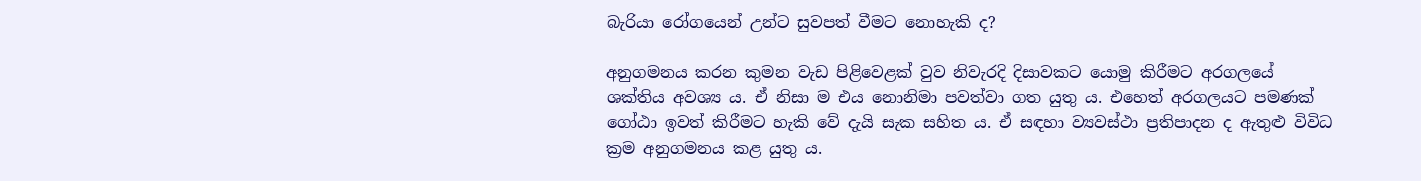බැරියා රෝගයෙන් උන්ට සුවපත් වීමට නොහැකි ද?

අනුගමනය කරන කුමන වැඩ පිළිවෙළක් වුව නිවැරදි දිසාවකට යොමු කිරීමට අරගලයේ ශක්තිය අවශ්‍ය ය. ඒ නිසා ම එය නොනිමා පවත්වා ගත යුතු ය. එහෙත් අරගලයට පමණක් ගෝඨා ඉවත් කිරීමට හැකි වේ දැයි සැක සහිත ය. ඒ සඳහා ව්‍යවස්ථා ප්‍රතිපාදන ද ඇතුළු විවිධ ක්‍රම අනුගමනය කළ යුතු ය.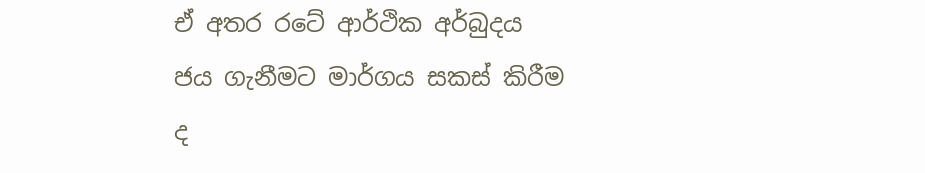ඒ අතර රටේ ආර්ථික අර්බුදය ජය ගැනීමට මාර්ගය සකස් කිරීම ද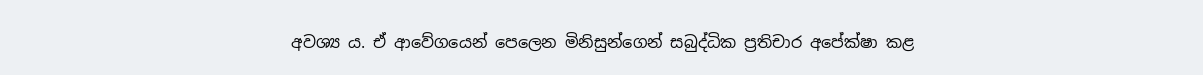අවශ්‍ය ය. ඒ ආවේගයෙන් පෙලෙන මිනිසුන්ගෙන් සබුද්ධික ප්‍රතිචාර අපේක්ෂා කළ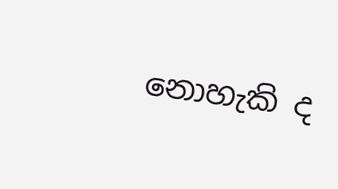නොහැකි ද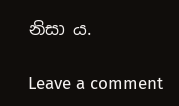නිසා ය.

Leave a comment